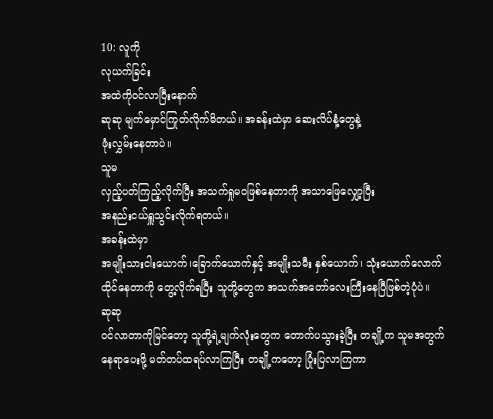10: လူကို
လုယက်ခြင်း
အထဲကိုဝင်လာပြီးနောက်
ဆုဆု မျက်မှောင်ကြုတ်လိုက်မိတယ်။ အခန်းထဲမှာ ဆေးလိပ်နံ့တွေနဲ့
ဖုံးလွှမ်းနေတာပဲ။
သူမ
လှည့်ပတ်ကြည့်လိုက်ပြီး အသက်ရှုမဝဖြစ်နေတာကို အသာဖြေလျှော့ပြီး
အနည်းငယ်ရှူသွင်းလိုက်ရတယ်။
အခန်းထဲမှာ
အမျိုးသားငါးယောက်၊ခြောက်ယောက်နှင့် အမျိုးသမီး နှစ်ယောက်၊ သုံးယောက်လောက်
ထိုင်နေတာကို တွေ့လိုက်ရပြီး သူတို့တွေက အသက်အတော်လေးကြီးနေပြီဖြစ်တဲ့ပုံပဲ။
ဆုဆု
ဝင်လာတာကိုမြင်တော့ သူတို့ရဲ့မျက်လုံးတွေက တောက်ပသွားခဲ့ပြီး တချို့က သူမအတွက်
နေရာပေးဖို့ မတ်တပ်ထရပ်လာကြပြီး တချို့ကတော့ ပြုံးပြလာကြကာ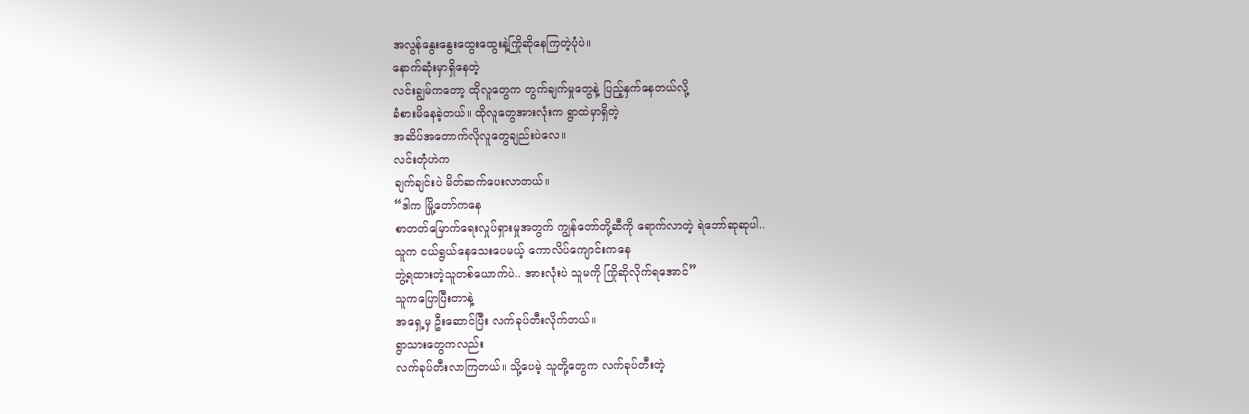အလွန်နွေးနွေးထွေးထွေးနဲ့ကြိုဆိုနေကြတဲ့ပုံပဲ။
နောက်ဆုံးမှာရှိနေတဲ့
လင်းချွမ်ကတော့ ထိုလူတွေက တွက်ချက်မှုတွေနဲ့ ပြည့်နှက်နေတယ်လို့
ခံစားမိနေခဲ့တယ်။ ထိုလူတွေအားလုံးက ရွာထဲမှာရှိတဲ့
အဆိပ်အတောက်လိုလူတွေချည်းပဲလေ။
လင်းတုံဟဲက
ချက်ချင်းပဲ မိတ်ဆက်ပေးလာတယ်။
“ဒါက မြို့တော်ကနေ
စာတတ်မြောက်ရေးလှုပ်ရှားမှုအတွက် ကျွန်တော်တို့ဆီကို ရောက်လာတဲ့ ရဲဘော်ဆုဆုပါ..
သူက ငယ်ရွယ်နေသေးပေမယ့် ကောလိပ်ကျောင်းကနေ
ဘွဲ့ရထားတဲ့သူတစ်ယောက်ပဲ.. အားလုံးပဲ သူမကို ကြိုဆိုလိုက်ရအောင်”
သူကပြောပြီးတာနဲ့
အရှေ့မှ ဦးဆောင်ပြီး လက်ခုပ်တီးလိုက်တယ်။
ရွာသားတွေကလည်း
လက်ခုပ်တီးလာကြတယ်။ သို့ပေမဲ့ သူတို့တွေက လက်ခုပ်တီးတဲ့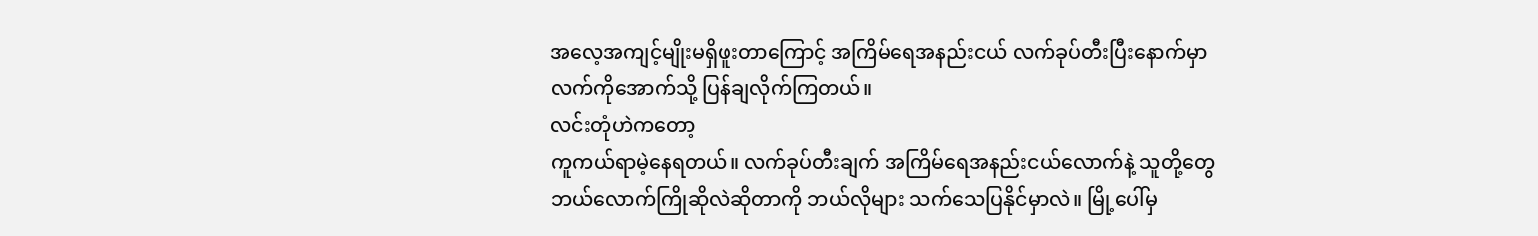အလေ့အကျင့်မျိုးမရှိဖူးတာကြောင့် အကြိမ်ရေအနည်းငယ် လက်ခုပ်တီးပြီးနောက်မှာ
လက်ကိုအောက်သို့ ပြန်ချလိုက်ကြတယ်။
လင်းတုံဟဲကတော့
ကူကယ်ရာမဲ့နေရတယ်။ လက်ခုပ်တီးချက် အကြိမ်ရေအနည်းငယ်လောက်နဲ့ သူတို့တွေ
ဘယ်လောက်ကြိုဆိုလဲဆိုတာကို ဘယ်လိုများ သက်သေပြနိုင်မှာလဲ။ မြို့ပေါ်မှ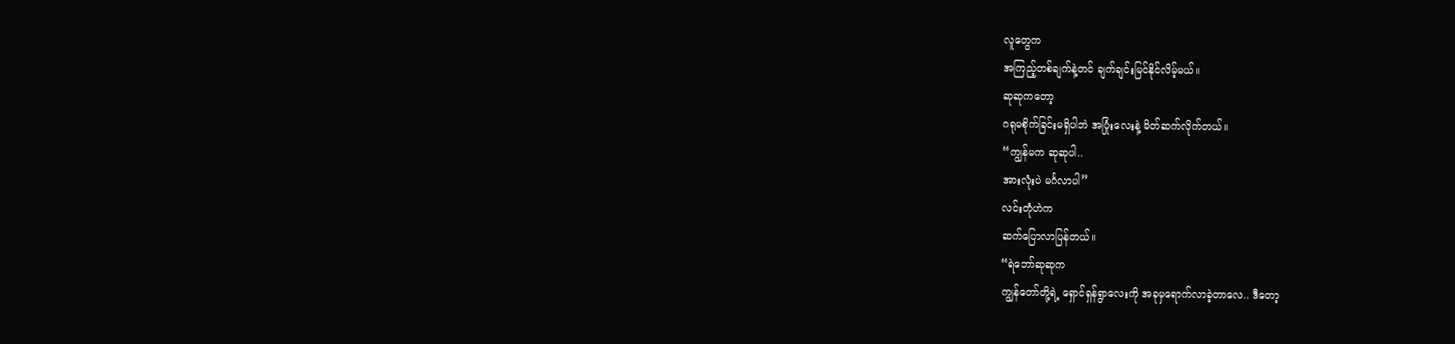လူတွေက
အကြည့်တစ်ချက်နဲ့တင် ချက်ချင်းမြင်နိုင်လိမ့်မယ်။
ဆုဆုကတော့
ဂရုမစိုက်ခြင်းမရှိပါဘဲ အပြုံးလေးနဲ့ မိတ်ဆက်လိုက်တယ်။
“ကျွန်မက ဆုဆုပါ..
အားလုံးပဲ မင်္ဂလာပါ”
လင်းတုံဟဲက
ဆက်ပြောလာပြန်တယ်။
“ရဲဘော်ဆုဆုက
ကျွန်တော်တို့ရဲ့ ရှောင်ရှန်ရွာလေးကို အခုမှရောက်လာခဲ့တာလေ.. ဒီတော့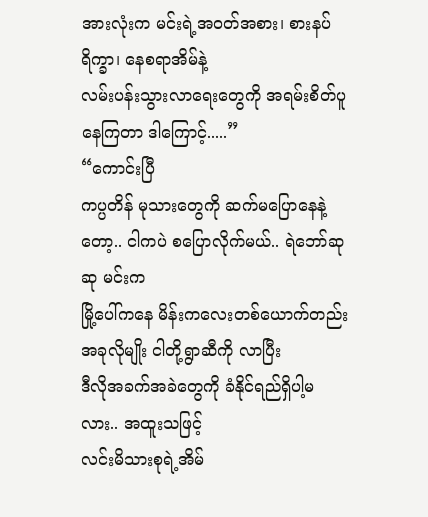အားလုံးက မင်းရဲ့အဝတ်အစား၊ စားနပ်ရိက္ခာ၊ နေစရာအိမ်နဲ့
လမ်းပန်းသွားလာရေးတွေကို အရမ်းစိတ်ပူနေကြတာ ဒါကြောင့်.....”
“ကောင်းပြီ
ကပ္ပတိန် မုသားတွေကို ဆက်မပြောနေနဲ့တော့.. ငါကပဲ စပြောလိုက်မယ်.. ရဲဘော်ဆုဆု မင်းက
မြို့ပေါ်ကနေ မိန်းကလေးတစ်ယောက်တည်း အခုလိုမျိုး ငါတို့ရွာဆီကို လာပြီး
ဒီလိုအခက်အခဲတွေကို ခံနိုင်ရည်ရှိပါ့မလား.. အထူးသဖြင့်
လင်းမိသားစုရဲ့အိမ်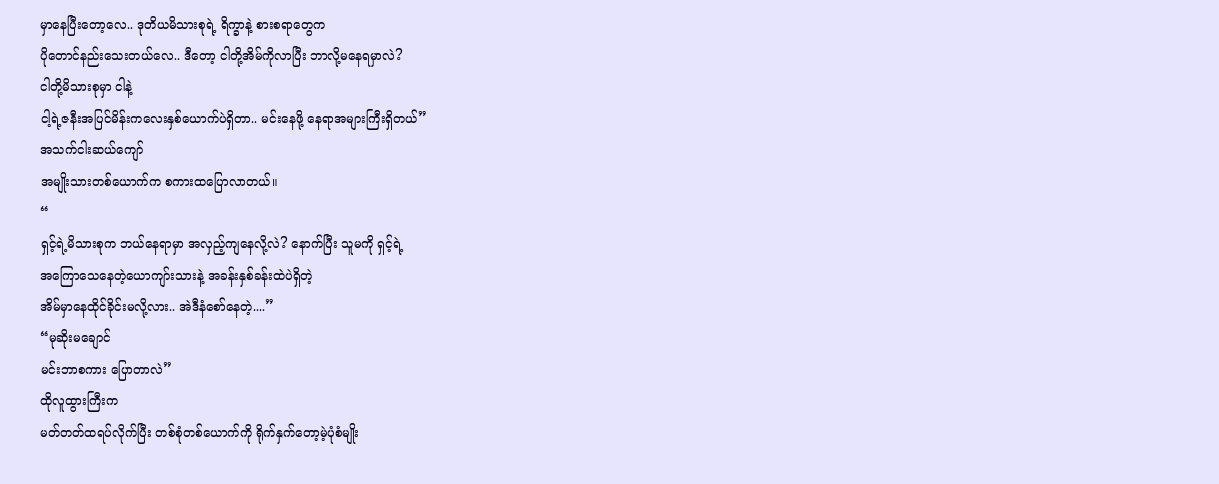မှာနေပြီးတော့လေ.. ဒုတိယမိသားစုရဲ့ ရိက္ခာနဲ့ စားစရာတွေက
ပိုတောင်နည်းသေးတယ်လေ.. ဒီတော့ ငါတို့အိမ်ကိုလာပြီး ဘာလို့မနေရမှာလဲ?
ငါတို့မိသားစုမှာ ငါနဲ့
ငါ့ရဲ့ဇနီးအပြင်မိန်းကလေးနှစ်ယောက်ပဲရှိတာ.. မင်းနေဖို့ နေရာအများကြီးရှိတယ်”
အသက်ငါးဆယ်ကျော်
အမျိုးသားတစ်ယောက်က စကားထပြောလာတယ်။
“
ရှင့်ရဲ့မိသားစုက ဘယ်နေရာမှာ အလှည့်ကျနေလို့လဲ? နောက်ပြီး သူမကို ရှင့်ရဲ့
အကြောသေနေတဲ့ယောကျာ်းသားနဲ့ အခန်းနှစ်ခန်းထဲပဲရှိတဲ့
အိမ်မှာနေထိုင်ခိုင်းမလို့လား.. အဲဒီနံစော်နေတဲ့....”
“မုဆိုးမချောင်
မင်းဘာစကား ပြောတာလဲ”
ထိုလူထွားကြီးက
မတ်တတ်ထရပ်လိုက်ပြီး တစ်စုံတစ်ယောက်ကို ရိုက်နှက်တော့မဲ့ပုံစံမျိုး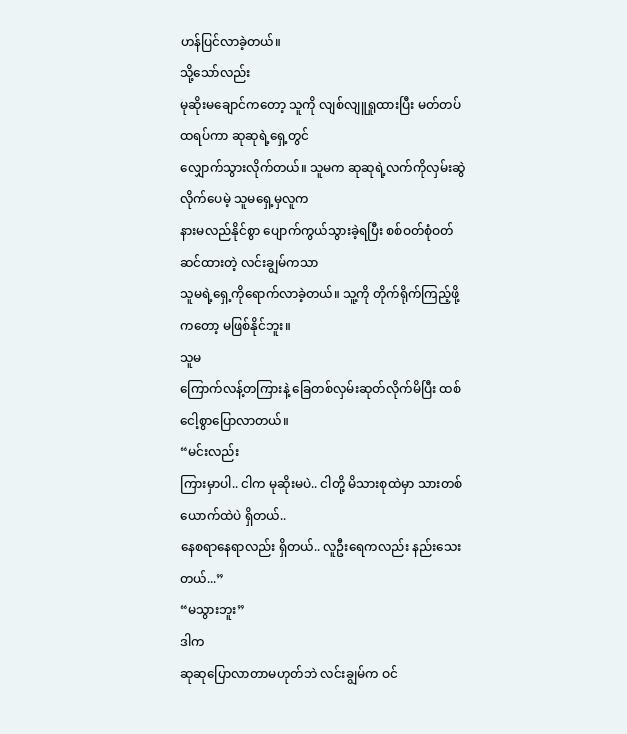ဟန်ပြင်လာခဲ့တယ်။
သို့သော်လည်း
မုဆိုးမချောင်ကတော့ သူကို လျစ်လျူရှုထားပြီး မတ်တပ်ထရပ်ကာ ဆုဆုရဲ့ရှေ့တွင်
လျှောက်သွားလိုက်တယ်။ သူမက ဆုဆုရဲ့လက်ကိုလှမ်းဆွဲလိုက်ပေမဲ့ သူမရှေ့မှလူက
နားမလည်နိုင်စွာ ပျောက်ကွယ်သွားခဲ့ရပြီး စစ်ဝတ်စုံဝတ်ဆင်ထားတဲ့ လင်းချွမ်ကသာ
သူမရဲ့ရှေ့ကိုရောက်လာခဲ့တယ်။ သူ့ကို တိုက်ရိုက်ကြည့်ဖို့ကတော့ မဖြစ်နိုင်ဘူး။
သူမ
ကြောက်လန့်တကြားနဲ့ ခြေတစ်လှမ်းဆုတ်လိုက်မိပြီး ထစ်ငေါ့စွာပြောလာတယ်။
“မင်းလည်း
ကြားမှာပါ.. ငါက မုဆိုးမပဲ.. ငါတို့ မိသားစုထဲမှာ သားတစ်ယောက်ထဲပဲ ရှိတယ်..
နေစရာနေရာလည်း ရှိတယ်.. လူဦးရေကလည်း နည်းသေးတယ်...”
“မသွားဘူး”
ဒါက
ဆုဆုပြောလာတာမဟုတ်ဘဲ လင်းချွမ်က ဝင်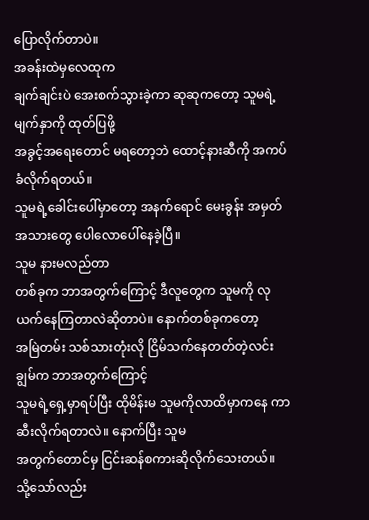ပြောလိုက်တာပဲ။
အခန်းထဲမှလေထုက
ချက်ချင်းပဲ အေးစက်သွားခဲ့ကာ ဆုဆုကတော့ သူမရဲ့မျက်နှာကို ထုတ်ပြဖို့
အခွင့်အရေးတောင် မရတော့ဘဲ ထောင့်နားဆီကို အကပ်ခံလိုက်ရတယ်။
သူမရဲ့ခေါင်းပေါ်မှာတော့ အနက်ရောင် မေးခွန်း အမှတ်အသားတွေ ပေါလောပေါ်နေခဲ့ပြီ။
သူမ နားမလည်တာ
တစ်ခုက ဘာအတွက်ကြောင့် ဒီလူတွေက သူမကို လုယက်နေကြတာလဲဆိုတာပဲ။ နောက်တစ်ခုကတော့
အမြဲတမ်း သစ်သားတုံးလို ငြိမ်သက်နေတတ်တဲ့လင်းချွမ်က ဘာအတွက်ကြောင့်
သူမရဲ့ရှေ့မှာရပ်ပြီး ထိုမိန်းမ သူမကိုလာထိမှာကနေ ကာဆီးလိုက်ရတာလဲ။ နောက်ပြီး သူမ
အတွက်တောင်မှ ငြင်းဆန်စကားဆိုလိုက်သေးတယ်။
သို့သော်လည်း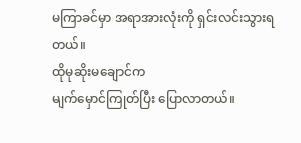မကြာခင်မှာ အရာအားလုံးကို ရှင်းလင်းသွားရတယ်။
ထိုမုဆိုးမချောင်က
မျက်မှောင်ကြုတ်ပြီး ပြောလာတယ်။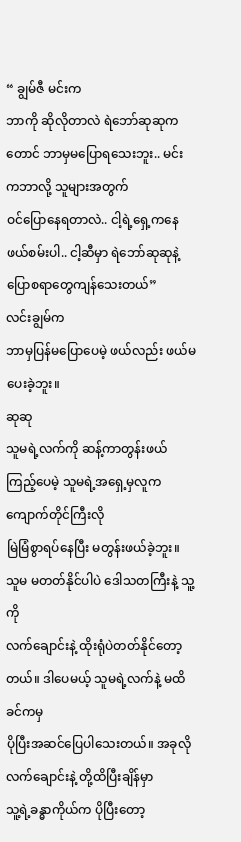“ ချွမ်ဇီ မင်းက
ဘာကို ဆိုလိုတာလဲ ရဲဘော်ဆုဆုကတောင် ဘာမှမပြောရသေးဘူး.. မင်းကဘာလို့ သူများအတွက်
ဝင်ပြောနေရတာလဲ.. ငါ့ရဲ့ရှေ့ကနေဖယ်စမ်းပါ.. ငါ့ဆီမှာ ရဲဘော်ဆုဆုနဲ့
ပြောစရာတွေကျန်သေးတယ်”
လင်းချွမ်က
ဘာမှပြန်မပြောပေမဲ့ ဖယ်လည်း ဖယ်မပေးခဲ့ဘူး။
ဆုဆု
သူမရဲ့လက်ကို ဆန့်ကာတွန်းဖယ်ကြည့်ပေမဲ့ သူမရဲ့အရှေ့မှလူက ကျောက်တိုင်ကြီးလို
မြဲမြံစွာရပ်နေပြီး မတွန်းဖယ်ခဲ့ဘူး။ သူမ မတတ်နိုင်ပါပဲ ဒေါသတကြီးနဲ့ သူ့ကို
လက်ချောင်းနဲ့ ထိုးရုံပဲတတ်နိုင်တော့တယ်။ ဒါပေမယ့် သူမရဲ့လက်နဲ့ မထိခင်ကမှ
ပိုပြီးအဆင်ပြေပါသေးတယ်။ အခုလို လက်ချောင်းနဲ့ တို့ထိပြီးချိန်မှာ
သူ့ရဲ့ခန္ဓာကိုယ်က ပိုပြီးတော့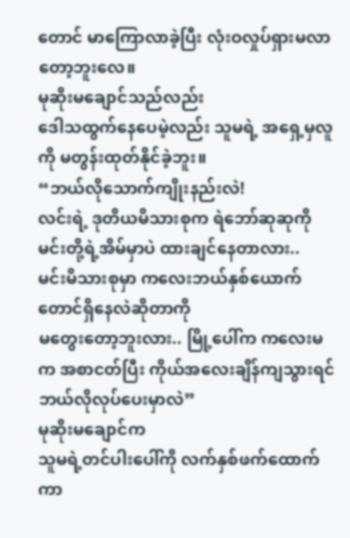တောင် မာကြောလာခဲ့ပြီး လုံးဝလှုပ်ရှားမလာတော့ဘူးလေ။
မုဆိုးမချောင်သည်လည်း
ဒေါသထွက်နေပေမဲ့လည်း သူမရဲ့ အရှေ့မှလူကို မတွန်းထုတ်နိုင်ခဲ့ဘူး။
“ဘယ်လိုသောက်ကျိုးနည်းလဲ!
လင်းရဲ့ ဒုတိယမိသားစုက ရဲဘော်ဆုဆုကို မင်းတို့ရဲ့အိမ်မှာပဲ ထားချင်နေတာလား..
မင်းမိသားစုမှာ ကလေးဘယ်နှစ်ယောက်တောင်ရှိနေလဲဆိုတာကို
မတွေးတော့ဘူးလား.. မြို့ပေါ်က ကလေးမက အစာငတ်ပြီး ကိုယ်အလေးချိန်ကျသွားရင်
ဘယ်လိုလုပ်ပေးမှာလဲ”
မုဆိုးမချောင်က
သူမရဲ့တင်ပါးပေါ်ကို လက်နှစ်ဖက်ထောက်ကာ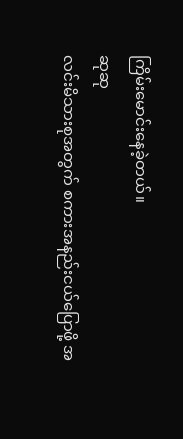ကြိမ်းမောင်းနေခဲ့တယ်။
ဆုဆု
လင်းမိသားစုအတွက် စကားအနည်းငယ်ပြောဖို့ အ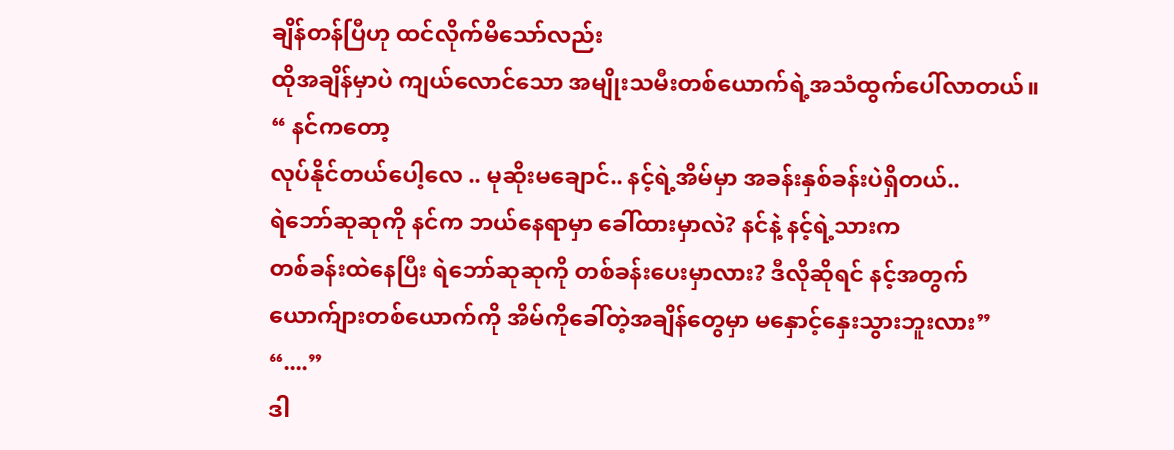ချိန်တန်ပြီဟု ထင်လိုက်မိသော်လည်း
ထိုအချိန်မှာပဲ ကျယ်လောင်သော အမျိုးသမီးတစ်ယောက်ရဲ့အသံထွက်ပေါ်လာတယ်။
“ နင်ကတော့
လုပ်နိုင်တယ်ပေါ့လေ .. မုဆိုးမချောင်.. နင့်ရဲ့အိမ်မှာ အခန်းနှစ်ခန်းပဲရှိတယ်..
ရဲဘော်ဆုဆုကို နင်က ဘယ်နေရာမှာ ခေါ်ထားမှာလဲ? နင်နဲ့ နင့်ရဲ့သားက
တစ်ခန်းထဲနေပြီး ရဲဘော်ဆုဆုကို တစ်ခန်းပေးမှာလား? ဒီလိုဆိုရင် နင့်အတွက်
ယောက်ျားတစ်ယောက်ကို အိမ်ကိုခေါ်တဲ့အချိန်တွေမှာ မနှောင့်နှေးသွားဘူးလား”
“....”
ဒါ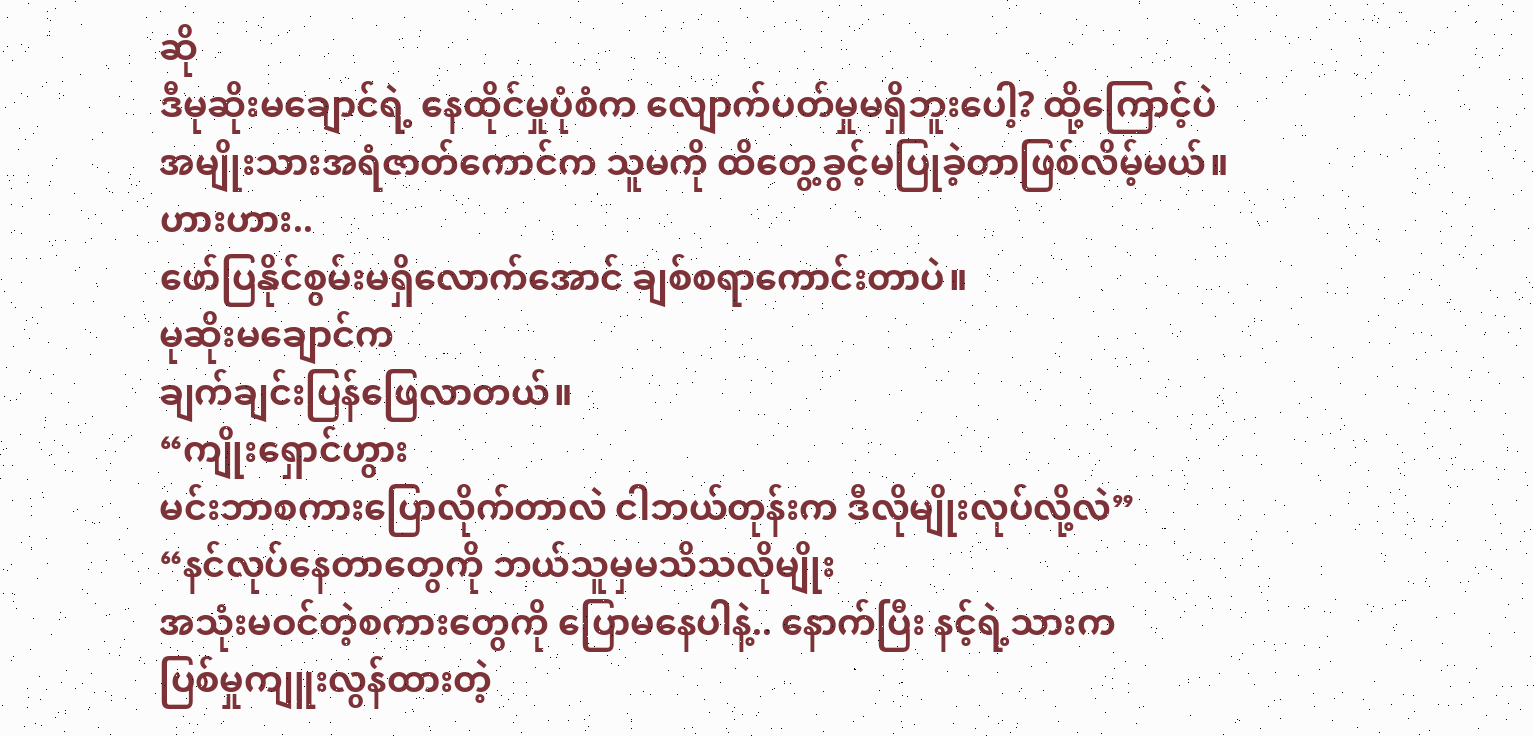ဆို
ဒီမုဆိုးမချောင်ရဲ့ နေထိုင်မှုပုံစံက လျောက်ပတ်မှုမရှိဘူးပေါ့? ထို့ကြောင့်ပဲ
အမျိုးသားအရံဇာတ်ကောင်က သူမကို ထိတွေ့ခွင့်မပြုခဲ့တာဖြစ်လိမ့်မယ်။
ဟားဟား..
ဖော်ပြနိုင်စွမ်းမရှိလောက်အောင် ချစ်စရာကောင်းတာပဲ။
မုဆိုးမချောင်က
ချက်ချင်းပြန်ဖြေလာတယ်။
“ကျိုးရှောင်ဟွား
မင်းဘာစကားပြောလိုက်တာလဲ ငါဘယ်တုန်းက ဒီလိုမျိုးလုပ်လို့လဲ”
“နင်လုပ်နေတာတွေကို ဘယ်သူမှမသိသလိုမျိုး
အသုံးမဝင်တဲ့စကားတွေကို ပြောမနေပါနဲ့.. နောက်ပြီး နင့်ရဲ့သားက
ပြစ်မှုကျူးလွန်ထားတဲ့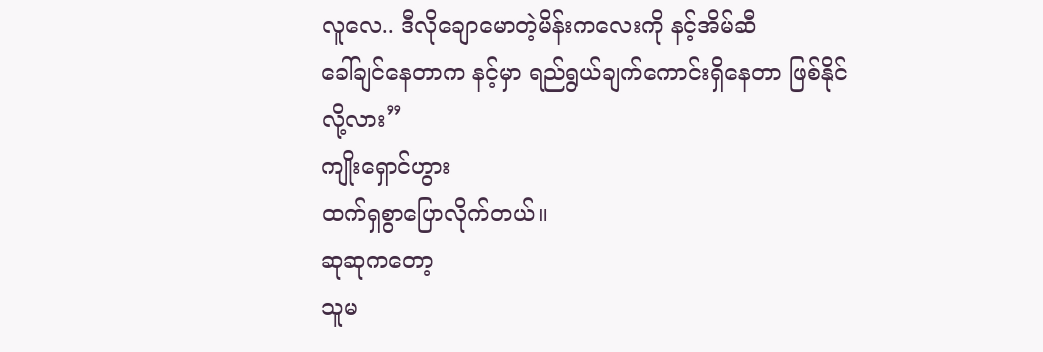လူလေ.. ဒီလိုချောမောတဲ့မိန်းကလေးကို နင့်အိမ်ဆီ
ခေါ်ချင်နေတာက နင့်မှာ ရည်ရွယ်ချက်ကောင်းရှိနေတာ ဖြစ်နိုင်လို့လား”
ကျိုးရှောင်ဟွား
ထက်ရှစွာပြောလိုက်တယ်။
ဆုဆုကတော့
သူမ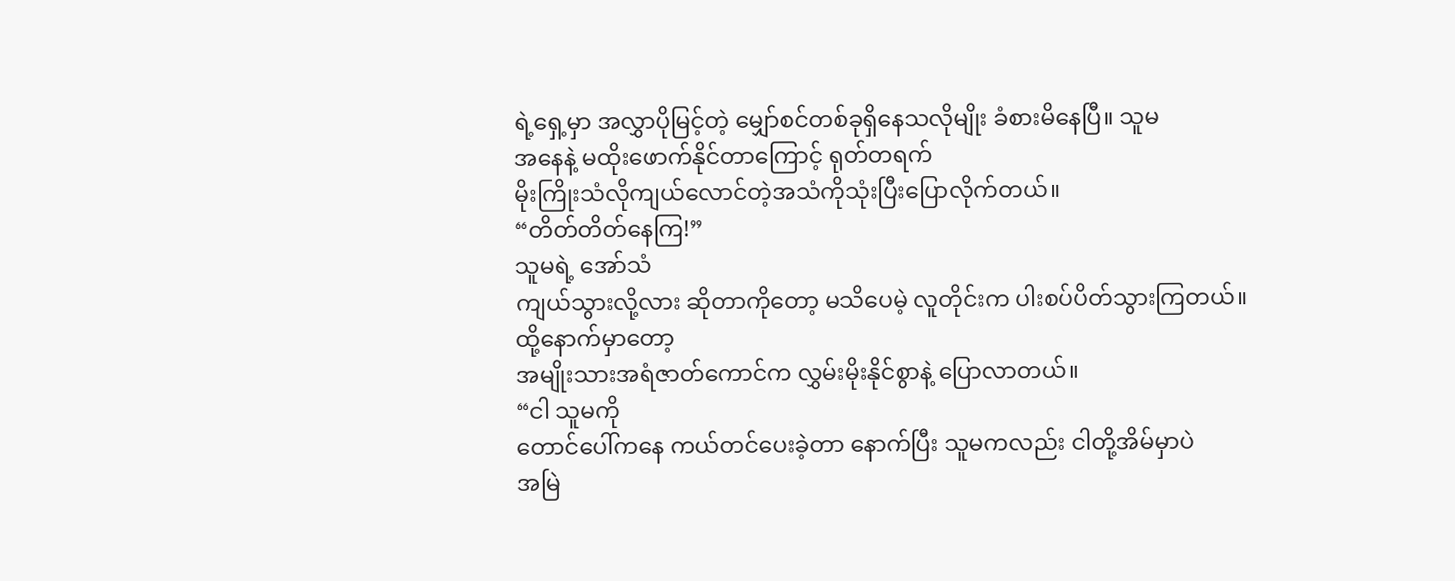ရဲ့ရှေ့မှာ အလွှာပိုမြင့်တဲ့ မျှော်စင်တစ်ခုရှိနေသလိုမျိုး ခံစားမိနေပြီ။ သူမ
အနေနဲ့ မထိုးဖောက်နိုင်တာကြောင့် ရုတ်တရက်
မိုးကြိုးသံလိုကျယ်လောင်တဲ့အသံကိုသုံးပြီးပြောလိုက်တယ်။
“တိတ်တိတ်နေကြ!”
သူမရဲ့ အော်သံ
ကျယ်သွားလို့လား ဆိုတာကိုတော့ မသိပေမဲ့ လူတိုင်းက ပါးစပ်ပိတ်သွားကြတယ်။
ထို့နောက်မှာတော့
အမျိုးသားအရံဇာတ်ကောင်က လွှမ်းမိုးနိုင်စွာနဲ့ ပြောလာတယ်။
“ငါ သူမကို
တောင်ပေါ်ကနေ ကယ်တင်ပေးခဲ့တာ နောက်ပြီး သူမကလည်း ငါတို့အိမ်မှာပဲ
အမြဲ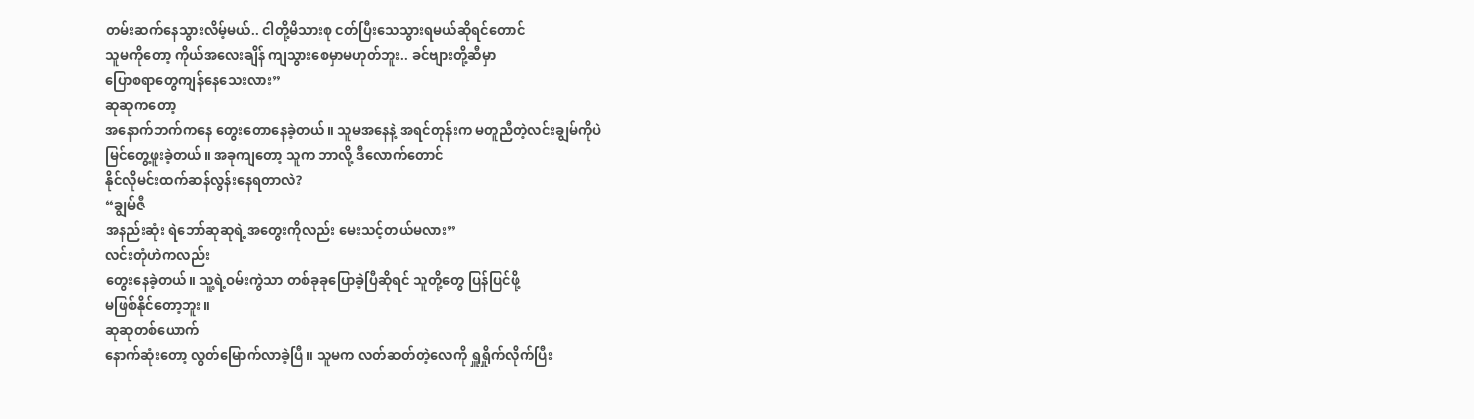တမ်းဆက်နေသွားလိမ့်မယ်.. ငါတို့မိသားစု ငတ်ပြီးသေသွားရမယ်ဆိုရင်တောင်
သူမကိုတော့ ကိုယ်အလေးချိန် ကျသွားစေမှာမဟုတ်ဘူး.. ခင်ဗျားတို့ဆီမှာ
ပြောစရာတွေကျန်နေသေးလား”
ဆုဆုကတော့
အနောက်ဘက်ကနေ တွေးတောနေခဲ့တယ်။ သူမအနေနဲ့ အရင်တုန်းက မတူညီတဲ့လင်းချွမ်ကိုပဲ
မြင်တွေ့ဖူးခဲ့တယ်။ အခုကျတော့ သူက ဘာလို့ ဒီလောက်တောင်
နိုင်လိုမင်းထက်ဆန်လွန်းနေရတာလဲ?
“ချွမ်ဇီ
အနည်းဆုံး ရဲဘော်ဆုဆုရဲ့အတွေးကိုလည်း မေးသင့်တယ်မလား”
လင်းတုံဟဲကလည်း
တွေးနေခဲ့တယ်။ သူ့ရဲ့ဝမ်းကွဲသာ တစ်ခုခုပြောခဲ့ပြီဆိုရင် သူတို့တွေ ပြန်ပြင်ဖို့
မဖြစ်နိုင်တော့ဘူး။
ဆုဆုတစ်ယောက်
နောက်ဆုံးတော့ လွတ်မြောက်လာခဲ့ပြီ။ သူမက လတ်ဆတ်တဲ့လေကို ရှူရှိုက်လိုက်ပြီး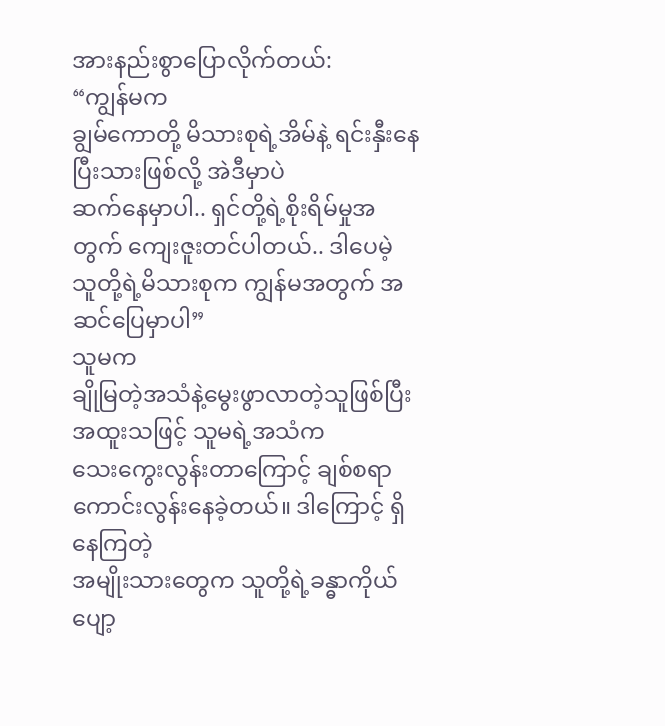အားနည်းစွာပြောလိုက်တယ်:
“ကျွန်မက
ချွမ်ကောတို့ မိသားစုရဲ့အိမ်နဲ့ ရင်းနှီးနေပြီးသားဖြစ်လို့ အဲဒီမှာပဲ
ဆက်နေမှာပါ.. ရှင်တို့ရဲ့စိုးရိမ်မှုအတွက် ကျေးဇူးတင်ပါတယ်.. ဒါပေမဲ့
သူတို့ရဲ့မိသားစုက ကျွန်မအတွက် အဆင်ပြေမှာပါ”
သူမက
ချိုမြတဲ့အသံနဲ့မွေးဖွာလာတဲ့သူဖြစ်ပြီး အထူးသဖြင့် သူမရဲ့အသံက
သေးကွေးလွန်းတာကြောင့် ချစ်စရာကောင်းလွန်းနေခဲ့တယ်။ ဒါကြောင့် ရှိနေကြတဲ့
အမျိုးသားတွေက သူတို့ရဲ့ခန္ဓာကိုယ်ပျော့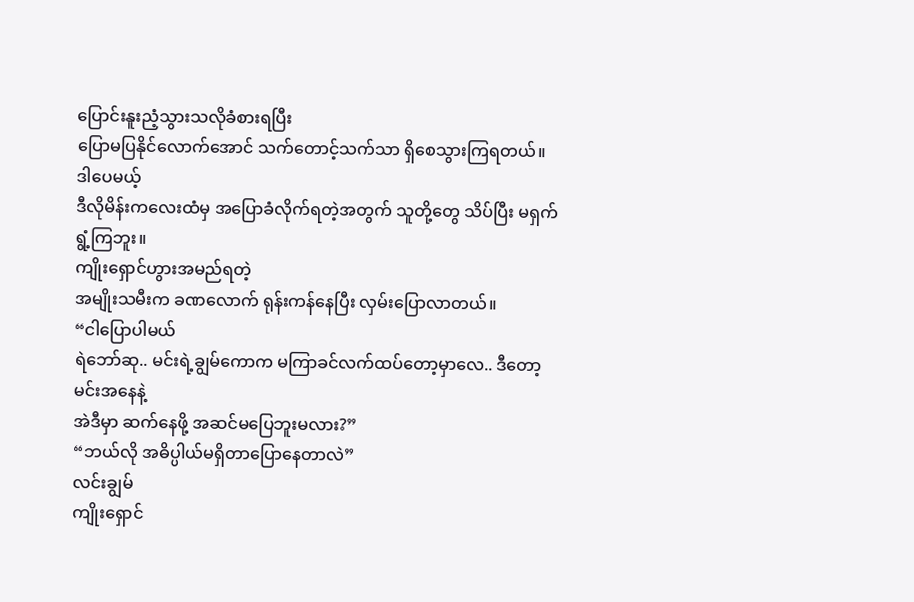ပြောင်းနူးညံ့သွားသလိုခံစားရပြီး
ပြောမပြနိုင်လောက်အောင် သက်တောင့်သက်သာ ရှိစေသွားကြရတယ်။
ဒါပေမယ့်
ဒီလိုမိန်းကလေးထံမှ အပြောခံလိုက်ရတဲ့အတွက် သူတို့တွေ သိပ်ပြီး မရှက်ရွံ့ကြဘူး။
ကျိုးရှောင်ဟွားအမည်ရတဲ့
အမျိုးသမီးက ခဏလောက် ရုန်းကန်နေပြီး လှမ်းပြောလာတယ်။
“ငါပြောပါမယ်
ရဲဘော်ဆု.. မင်းရဲ့ချွမ်ကောက မကြာခင်လက်ထပ်တော့မှာလေ.. ဒီတော့ မင်းအနေနဲ့
အဲဒီမှာ ဆက်နေဖို့ အဆင်မပြေဘူးမလား?”
“ဘယ်လို အဓိပ္ပါယ်မရှိတာပြောနေတာလဲ”
လင်းချွမ်
ကျိုးရှောင်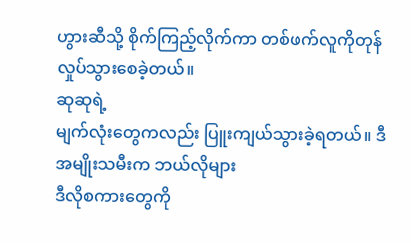ဟွားဆီသို့ စိုက်ကြည့်လိုက်ကာ တစ်ဖက်လူကိုတုန်လှုပ်သွားစေခဲ့တယ်။
ဆုဆုရဲ့
မျက်လုံးတွေကလည်း ပြူးကျယ်သွားခဲ့ရတယ်။ ဒီအမျိုးသမီးက ဘယ်လိုများ
ဒီလိုစကားတွေကို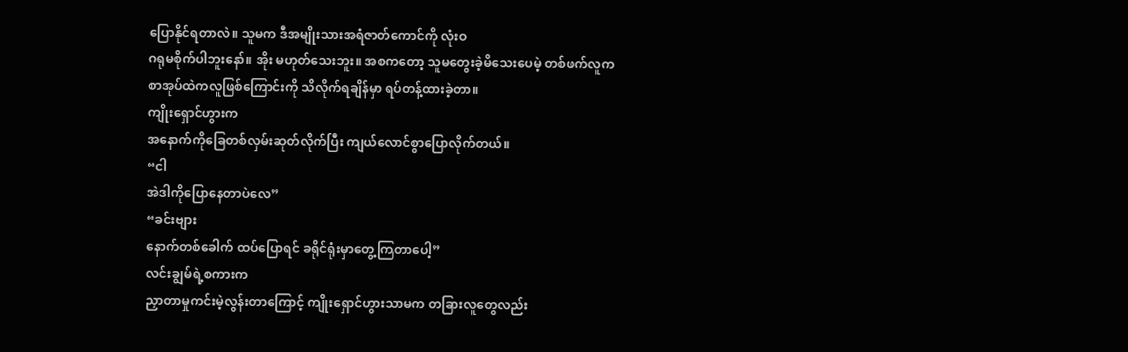ပြောနိုင်ရတာလဲ။ သူမက ဒီအမျိုးသားအရံဇာတ်ကောင်ကို လုံးဝ
ဂရုမစိုက်ပါဘူးနော်။ အိုး မဟုတ်သေးဘူး။ အစကတော့ သူမတွေးခဲ့မိသေးပေမဲ့ တစ်ဖက်လူက
စာအုပ်ထဲကလူဖြစ်ကြောင်းကို သိလိုက်ရချိန်မှာ ရပ်တန့်ထားခဲ့တာ။
ကျိုးရှောင်ဟွားက
အနောက်ကိုခြေတစ်လှမ်းဆုတ်လိုက်ပြီး ကျယ်လောင်စွာပြောလိုက်တယ်။
“ငါ
အဲဒါကိုပြောနေတာပဲလေ”
“ခင်းဗျား
နောက်တစ်ခေါက် ထပ်ပြောရင် ခရိုင်ရုံးမှာတွေ့ကြတာပေါ့”
လင်းချွမ်ရဲ့စကားက
ညှာတာမှုကင်းမဲ့လွန်းတာကြောင့် ကျိုးရှောင်ဟွားသာမက တခြားလူတွေလည်း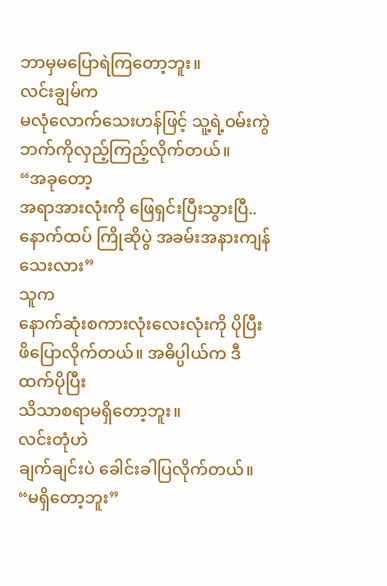ဘာမှမပြောရဲကြတော့ဘူး။
လင်းချွမ်က
မလုံလောက်သေးဟန်ဖြင့် သူ့ရဲ့ဝမ်းကွဲဘက်ကိုလှည့်ကြည့်လိုက်တယ်။
“အခုတော့
အရာအားလုံးကို ဖြေရှင်းပြီးသွားပြီ.. နောက်ထပ် ကြိုဆိုပွဲ အခမ်းအနားကျန်သေးလား”
သူက
နောက်ဆုံးစကားလုံးလေးလုံးကို ပိုပြီးဖိပြောလိုက်တယ်။ အဓိပ္ပါယ်က ဒီထက်ပိုပြီး
သိသာစရာမရှိတော့ဘူး။
လင်းတုံဟဲ
ချက်ချင်းပဲ ခေါင်းခါပြလိုက်တယ်။
“မရှိတော့ဘူး”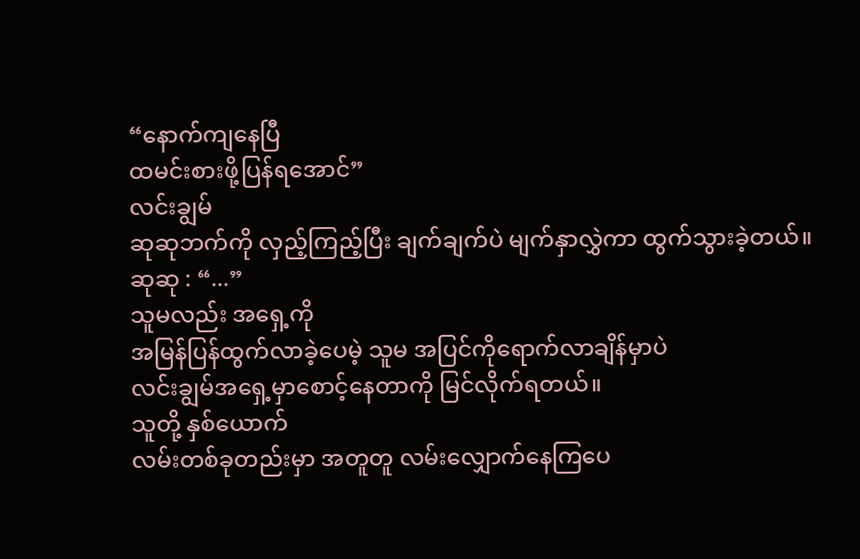“နောက်ကျနေပြီ
ထမင်းစားဖို့ပြန်ရအောင်”
လင်းချွမ်
ဆုဆုဘက်ကို လှည့်ကြည့်ပြီး ချက်ချက်ပဲ မျက်နှာလွှဲကာ ထွက်သွားခဲ့တယ်။
ဆုဆု : “...”
သူမလည်း အရှေ့ကို
အမြန်ပြန်ထွက်လာခဲ့ပေမဲ့ သူမ အပြင်ကိုရောက်လာချိန်မှာပဲ
လင်းချွမ်အရှေ့မှာစောင့်နေတာကို မြင်လိုက်ရတယ်။
သူတို့ နှစ်ယောက်
လမ်းတစ်ခုတည်းမှာ အတူတူ လမ်းလျှောက်နေကြပေ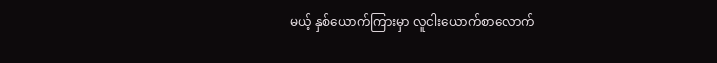မယ့် နှစ်ယောက်ကြားမှာ လူငါးယောက်စာလောက်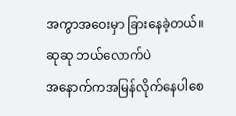အကွာအဝေးမှာ ခြားနေခဲ့တယ်။
ဆုဆု ဘယ်လောက်ပဲ
အနောက်ကအမြန်လိုက်နေပါစေ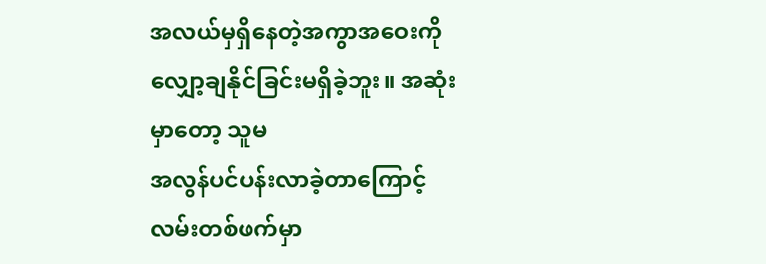အလယ်မှရှိနေတဲ့အကွာအဝေးကို လျှော့ချနိုင်ခြင်းမရှိခဲ့ဘူး။ အဆုံးမှာတော့ သူမ
အလွန်ပင်ပန်းလာခဲ့တာကြောင့် လမ်းတစ်ဖက်မှာ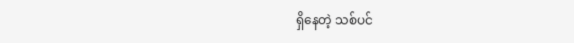ရှိနေတဲ့ သစ်ပင်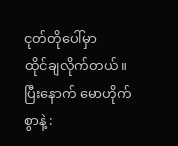ငုတ်တိုပေါ်မှာ
ထိုင်ချလိုက်တယ်။ ပြီးနောက် မောဟိုက်စွာနဲ့ :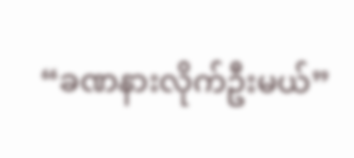“ခဏနားလိုက်ဦးမယ်”